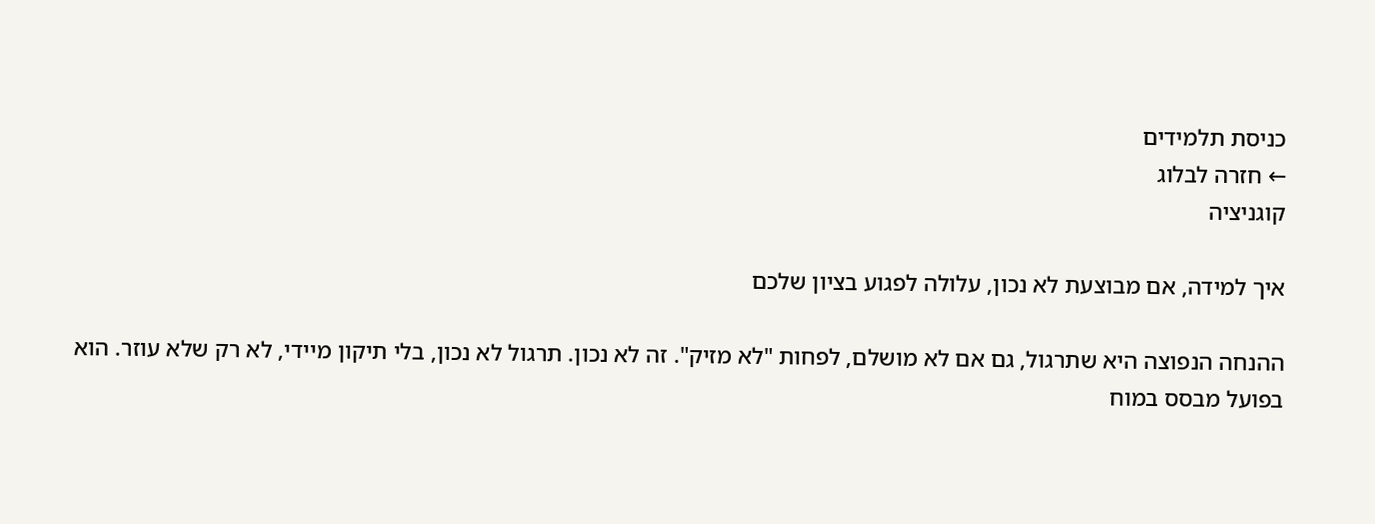כניסת תלמידים
← חזרה לבלוג
קוגניציה

איך למידה, אם מבוצעת לא נכון, עלולה לפגוע בציון שלכם

ההנחה הנפוצה היא שתרגול, גם אם לא מושלם, לפחות "לא מזיק". זה לא נכון. תרגול לא נכון, בלי תיקון מיידי, לא רק שלא עוזר. הוא בפועל מבסס במוח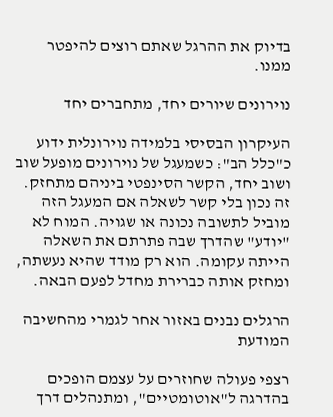בדיוק את ההרגל שאתם רוצים להיפטר ממנו.

נוירונים שיורים יחד, מתחברים יחד

העיקרון הבסיסי בלמידה נוירונלית ידוע כ"כלל הב": כשמעגל של נוירונים מופעל שוב ושוב יחד, הקשר הסינפטי ביניהם מתחזק. זה נכון בלי קשר לשאלה אם המעגל הזה מוביל לתשובה נכונה או שגויה. המוח לא "יודע" שהדרך שבה פתרתם את השאלה הייתה עקומה. הוא רק מודד שהיא נעשתה, ומחזק אותה כברירת מחדל לפעם הבאה.

הרגלים נבנים באזור אחר לגמרי מהחשיבה המודעת

רצפי פעולה שחוזרים על עצמם הופכים בהדרגה ל"אוטומטיים", ומתנהלים דרך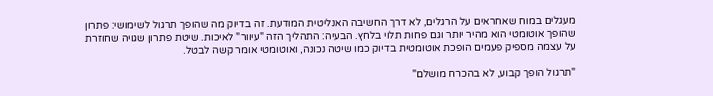מעגלים במוח שאחראים על הרגלים, לא דרך החשיבה האנליטית המודעת. זה בדיוק מה שהופך תרגול לשימושי: פתרון שהופך אוטומטי הוא מהיר יותר וגם פחות תלוי בלחץ. הבעיה: התהליך הזה "עיוור" לאיכות. שיטת פתרון שגויה שחוזרת על עצמה מספיק פעמים הופכת אוטומטית בדיוק כמו שיטה נכונה, ואוטומטי אומר קשה לבטל.

"תרגול הופך קבוע, לא בהכרח מושלם"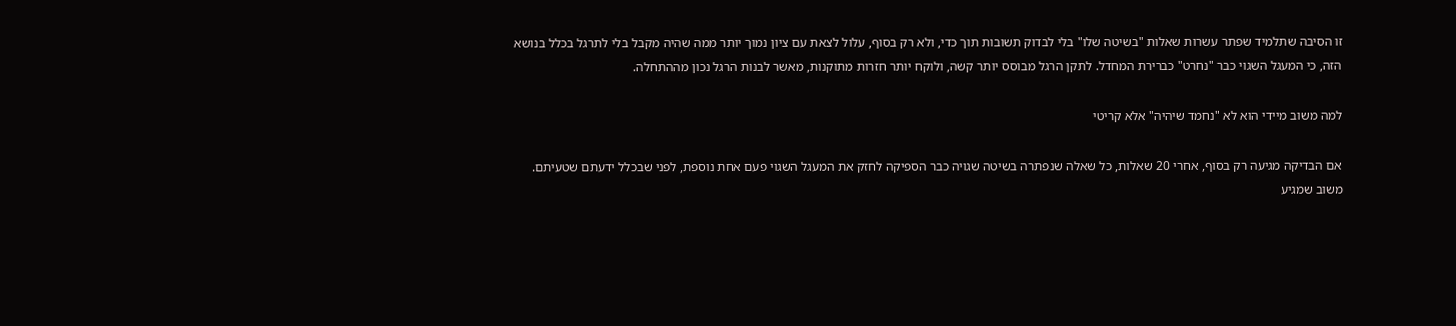זו הסיבה שתלמיד שפתר עשרות שאלות "בשיטה שלו" בלי לבדוק תשובות תוך כדי, ולא רק בסוף, עלול לצאת עם ציון נמוך יותר ממה שהיה מקבל בלי לתרגל בכלל בנושא הזה, כי המעגל השגוי כבר "נחרט" כברירת המחדל. לתקן הרגל מבוסס יותר קשה, ולוקח יותר חזרות מתוקנות, מאשר לבנות הרגל נכון מההתחלה.

למה משוב מיידי הוא לא "נחמד שיהיה" אלא קריטי

אם הבדיקה מגיעה רק בסוף, אחרי 20 שאלות, כל שאלה שנפתרה בשיטה שגויה כבר הספיקה לחזק את המעגל השגוי פעם אחת נוספת, לפני שבכלל ידעתם שטעיתם. משוב שמגיע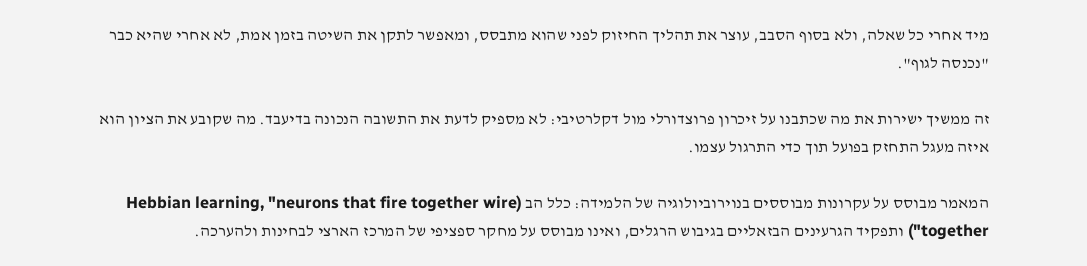מיד אחרי כל שאלה, ולא בסוף הסבב, עוצר את תהליך החיזוק לפני שהוא מתבסס, ומאפשר לתקן את השיטה בזמן אמת, לא אחרי שהיא כבר "נכנסה לגוף".

זה ממשיך ישירות את מה שכתבנו על זיכרון פרוצדורלי מול דקלרטיבי: לא מספיק לדעת את התשובה הנכונה בדיעבד. מה שקובע את הציון הוא איזה מעגל התחזק בפועל תוך כדי התרגול עצמו.

המאמר מבוסס על עקרונות מבוססים בנוירוביולוגיה של הלמידה: כלל הב (Hebbian learning, "neurons that fire together wire together") ותפקיד הגרעינים הבזאליים בגיבוש הרגלים, ואינו מבוסס על מחקר ספציפי של המרכז הארצי לבחינות ולהערכה.